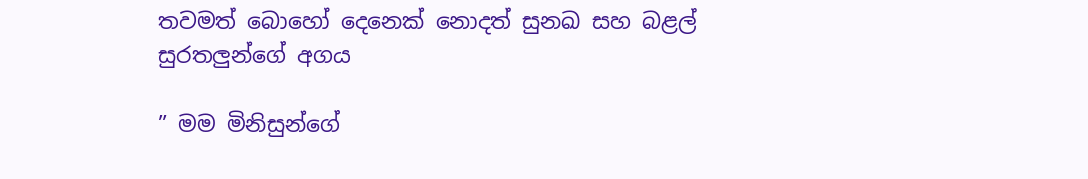තවමත් බොහෝ දෙනෙක් නොදත් සුනඛ සහ බළල් සුරතලුන්ගේ අගය

” මම මිනිසුන්ගේ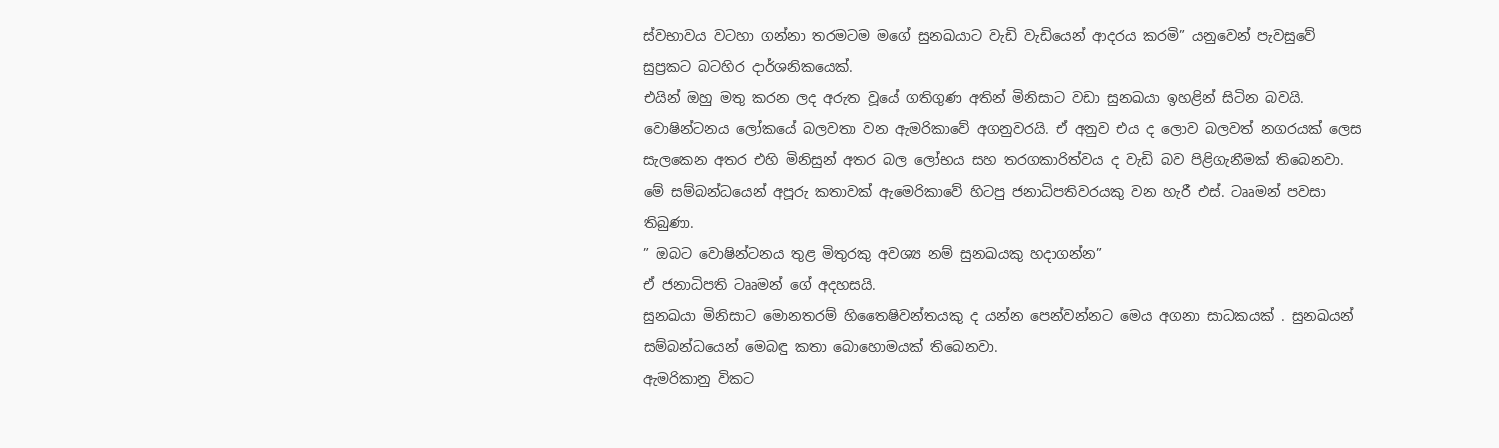ස්වභාවය වටහා ගන්නා තරමටම මගේ සුනඛයාට වැඩි වැඩියෙන් ආදරය කරමි” යනුවෙන් පැවසුවේ සුප්‍රකට බටහිර දාර්ශනිකයෙක්.
එයින් ඔහු මතු කරන ලද අරුත වූයේ ගතිගුණ අතින් මිනිසාට වඩා සුනඛයා ඉහළින් සිටින බවයි.
වොෂින්ටනය ලෝකයේ බලවතා වන ඇමරිකාවේ අගනුවරයි. ඒ අනුව එය ද ලොව බලවත් නගරයක් ලෙස සැලකෙන අතර එහි මිනිසුන් අතර බල ලෝභය සහ තරගකාරිත්වය ද වැඩි බව පිළිගැනීමක් තිබෙනවා. මේ සම්බන්ධයෙන් අපූරු කතාවක් ඇමෙරිකාවේ හිටපු ජනාධිපතිවරයකු වන හැරී එස්. ටෲමන් පවසා තිබුණා.
” ඔබට වොෂින්ටනය තුළ මිතුරකු අවශ්‍ය නම් සුනඛයකු හදාගන්න”
ඒ ජනාධිපති ටෲමන් ගේ අදහසයි.
සුනඛයා මිනිසාට මොනතරම් හිතෛෂිවන්තයකු ද යන්න පෙන්වන්නට මෙය අගනා සාධකයක් . සුනඛයන් සම්බන්ධයෙන් මෙබඳු කතා බොහොමයක් තිබෙනවා.
ඇමරිකානු විකට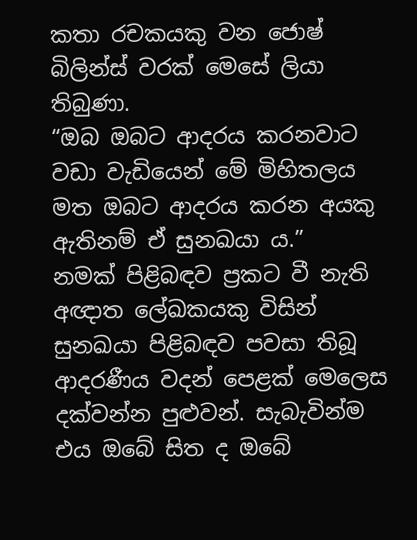කතා රචකයකු වන ජොෂ් බිලින්ස් වරක් මෙසේ ලියා තිබුණා.
“ඔබ ඔබට ආදරය කරනවාට වඩා වැඩියෙන් මේ මිහිතලය මත ඔබට ආදරය කරන අයකු ඇතිනම් ඒ සුනඛයා ය.”
නමක් පිළිබඳව ප්‍රකට වී නැති අඥාත ලේඛකයකු විසින් සුනඛයා පිළිබඳව පවසා තිබූ ආදරණීය වදන් පෙළක් මෙලෙස දක්වන්න පුළුවන්. සැබැවින්ම එය ඔබේ සිත ද ඔබේ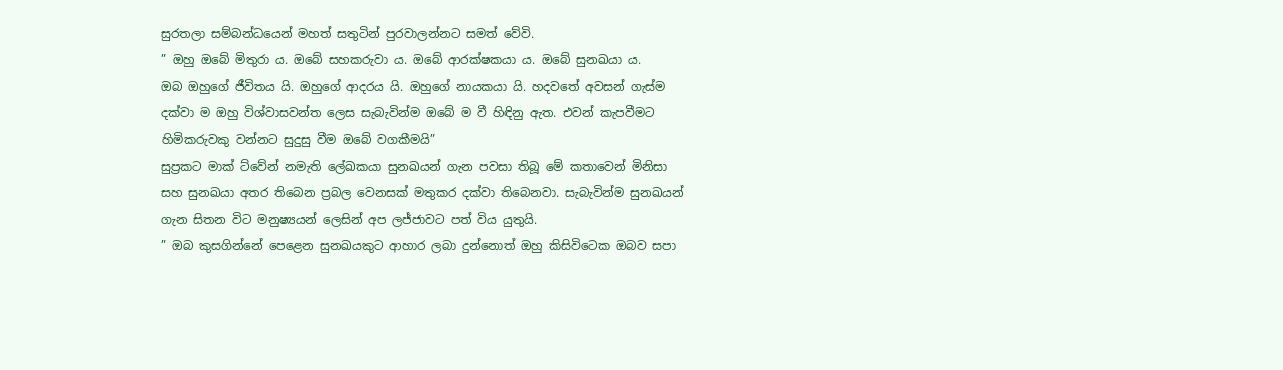සුරතලා සම්බන්ධයෙන් මහත් සතුටින් පුරවාලන්නට සමත් වේවි.
” ඔහු ඔබේ මිතුරා ය. ඔබේ සහකරුවා ය. ඔබේ ආරක්ෂකයා ය. ඔබේ සුනඛයා ය.
ඔබ ඔහුගේ ජීවිතය යි. ඔහුගේ ආදරය යි. ඔහුගේ නායකයා යි. හදවතේ අවසන් ගැස්ම දක්වා ම ඔහු විශ්වාසවන්ත ලෙස සැබැවින්ම ඔබේ ම වී හිඳිනු ඇත. එවන් කැපවීමට හිමිකරුවකු වන්නට සුදුසු වීම ඔබේ වගකීමයි”
සුප්‍රකට මාක් ට්වේන් නමැති ලේඛකයා සුනඛයන් ගැන පවසා තිබූ මේ කතාවෙන් මිනිසා සහ සුනඛයා අතර තිබෙන ප්‍රබල වෙනසක් මතුකර දක්වා තිබෙනවා. සැබැවින්ම සුනඛයන් ගැන සිතන විට මනුෂ්‍යයන් ලෙසින් අප ලජ්ජාවට පත් විය යුතුයි.
” ඔබ කුසගින්නේ පෙළෙන සුනඛයකුට ආහාර ලබා දුන්නොත් ඔහු කිසිවිටෙක ඔබව සපා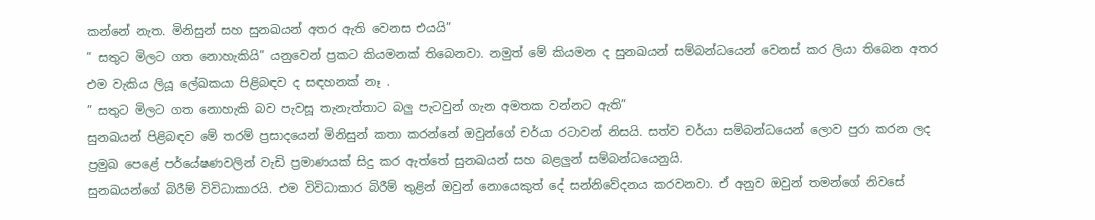කන්නේ නැත. මිනිසුන් සහ සුනඛයන් අතර ඇති වෙනස එයයි”
” සතුට මිලට ගත නොහැකියි” යනුවෙන් ප්‍රකට කියමනක් තිබෙනවා. නමුත් මේ කියමන ද සුනඛයන් සම්බන්ධයෙන් වෙනස් කර ලියා තිබෙන අතර එම වැකිය ලියූ ලේඛකයා පිළිබඳව ද සඳහනක් නෑ .
” සතුට මිලට ගත නොහැකි බව පැවසූ තැනැත්තාට බලු පැටවුන් ගැන අමතක වන්නට ඇති”
සුනඛයන් පිළිබඳව මේ තරම් ප්‍රසාදයෙන් මිනිසුන් කතා කරන්නේ ඔවුන්ගේ චර්යා රටාවන් නිසයි. සත්ව චර්යා සම්බන්ධයෙන් ලොව පුරා කරන ලද ප්‍රමුඛ පෙළේ පර්යේෂණවලින් වැඩි ප්‍රමාණයක් සිදු කර ඇත්තේ සුනඛයන් සහ බළලුන් සම්බන්ධයෙනුයි.
සුනඛයන්ගේ බිරීම් විවිධාකාරයි. එම විවිධාකාර බිරීම් තුළින් ඔවුන් නොයෙකුත් දේ සන්නිවේදනය කරවනවා. ඒ අනුව ඔවුන් තමන්ගේ නිවසේ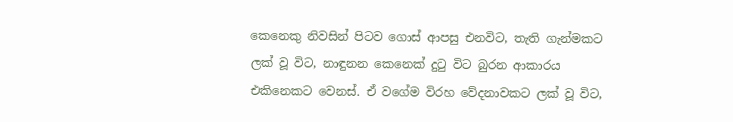කෙනෙකු නිවසින් පිටව ගොස් ආපසු එනවිට, තැති ගැන්මකට ලක් වූ විට, නාඳුනන කෙනෙක් දුටු විට බුරන ආකාරය එකිනෙකට වෙනස්. ඒ වගේම විරහ වේදනාවකට ලක් වූ විට,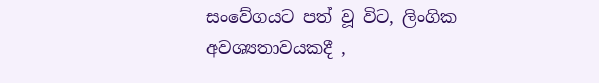සංවේගයට පත් වූ විට, ලිංගික අවශ්‍යතාවයකදී ,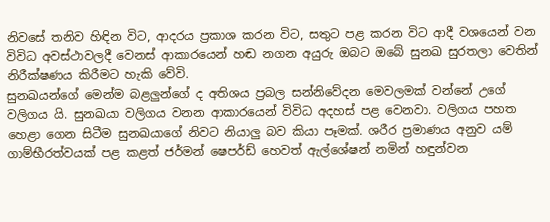නිවසේ තනිව හිඳින විට, ආදරය ප්‍රකාශ කරන විට, සතුට පළ කරන විට ආදී වශයෙන් වන විවිධ අවස්ථාවලදී වෙනස් ආකාරයෙන් හඬ නගන අයුරු ඔබට ඔබේ සුනඛ සුරතලා වෙතින් නිරීක්ෂණය කිරීමට හැකි වේවි.
සුනඛයන්ගේ මෙන්ම බළලුන්ගේ ද අතිශය ප්‍රබල සන්නිවේදන මෙවලමක් වන්නේ උගේ වලිගය යි. සුනඛයා වලිගය වනන ආකාරයෙන් විවිධ අදහස් පළ වෙනවා. වලිගය පහත හෙළා ගෙන සිටීම සුනඛයාගේ නිවට නියාලු බව කියා පෑමක්. ශරීර ප්‍රමාණය අනුව යම් ගාම්භීරත්වයක් පළ කළත් ජර්මන් ෂෙපර්ඩ් හෙවත් ඇල්ශේෂන් නමින් හඳුන්වන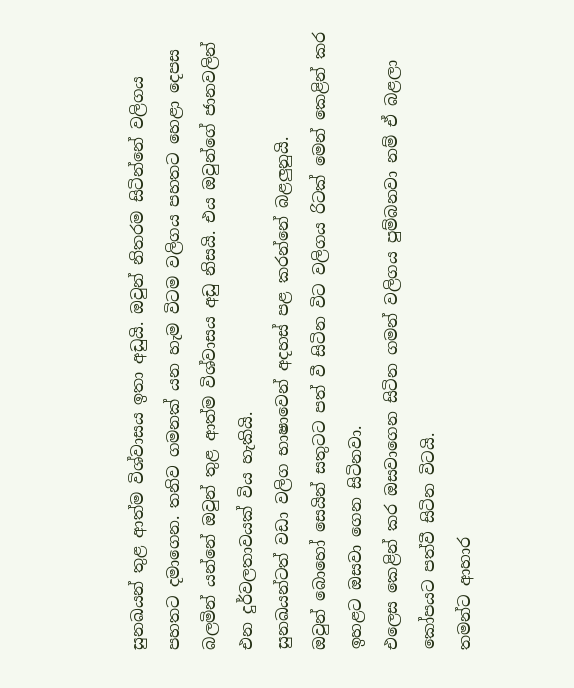සුනඛයන් තුළ ආත්ම විශ්වාසය ඉතා අඩුයි. ඔවුන් නිතරම සිටින්නේ වලිගය පහතට දමාගෙන. තනිව ගමනක් යන හැම විටම වලිගය පහතට හෙළා දෙපස බලමින් යන්නේ ඔවුන් තුළ ආත්ම විශ්වාසය අඩු නිසයි. එය ඔවුන්ගේ ජානවලින් එන දුර්වලතාවයක් විය හැකියි.
සුනඛයන්ටත් වඩා වලිග භාෂාවෙන් අදහස් පළ කරන්නේ බළලුනුයි.
ඔවුන් බොහෝ සෙයින් සතුටට පත් වී සිටින විට වලිගය රිටක් මෙන් කෙළින් කර ඉහළට ඔසවා ගෙන සිටිනවා.
එලෙස කෙළින් කර ඔසවාගෙන සිටින ගමන් වලිගය පුම්බනවා නම් ඒ බළලා කෝපයට පත්වී සිටින විටයි.
තමන්ට ආහාර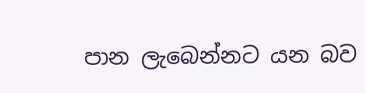පාන ලැබෙන්නට යන බව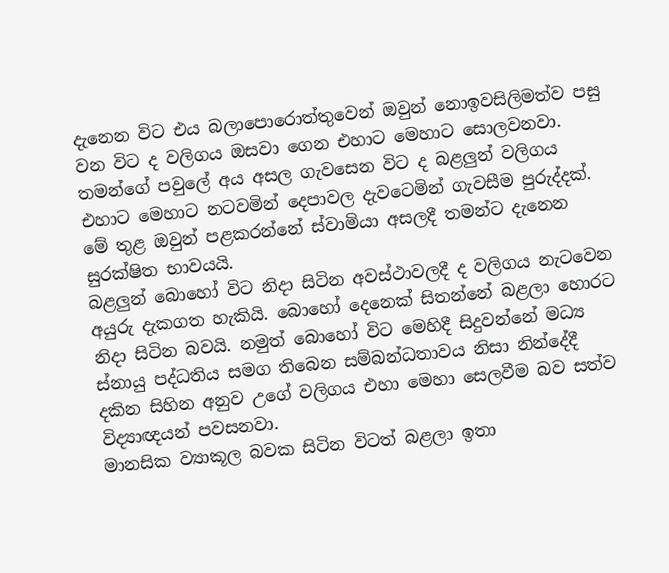දැනෙන විට එය බලාපොරොත්තුවෙන් ඔවුන් නොඉවසිලිමත්ව පසු වන විට ද වලිගය ඔසවා ගෙන එහාට මෙහාට සොලවනවා.
තමන්ගේ පවුලේ අය අසල ගැවසෙන විට ද බළලුන් වලිගය එහාට මෙහාට නටවමින් දෙපාවල දැවටෙමින් ගැවසීම පුරුද්දක්. මේ තුළ ඔවුන් පළකරන්නේ ස්වාමියා අසලදී තමන්ට දැනෙන සුරක්ෂිත භාවයයි.
බළලුන් බොහෝ විට නිදා සිටින අවස්ථාවලදී ද වලිගය නැටවෙන අයුරු දැකගත හැකියි. බොහෝ දෙනෙක් සිතන්නේ බළලා හොරට නිදා සිටින බවයි. නමුත් බොහෝ විට මෙහිදී සිදුවන්නේ මධ්‍ය ස්නායු පද්ධතිය සමග තිබෙන සම්බන්ධතාවය නිසා නින්දේදී දකින සිහින අනුව උගේ වලිගය එහා මෙහා සෙලවීම බව සත්ව විද්‍යාඥයන් පවසනවා.
මානසික ව්‍යාකූල බවක සිටින විටත් බළලා ඉතා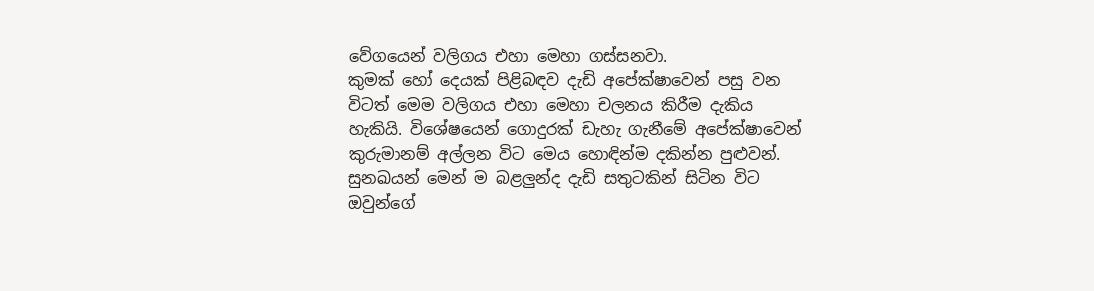වේගයෙන් වලිගය එහා මෙහා ගස්සනවා.
කුමක් හෝ දෙයක් පිළිබඳව දැඩි අපේක්ෂාවෙන් පසු වන විටත් මෙම වලිගය එහා මෙහා චලනය කිරීම දැකිය හැකියි. විශේෂයෙන් ගොදුරක් ඩැහැ ගැනීමේ අපේක්ෂාවෙන් කුරුමානම් අල්ලන විට මෙය හොඳින්ම දකින්න පුළුවන්.
සුනඛයන් මෙන් ම බළලුන්ද දැඩි සතුටකින් සිටින විට ඔවුන්ගේ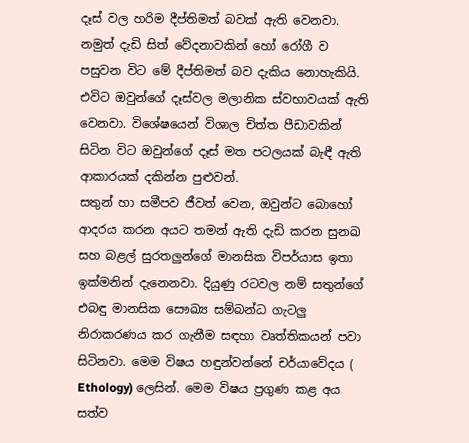දෑස් වල හරිම දීප්තිමත් බවක් ඇති වෙනවා. නමුත් දැඩි සිත් වේදනාවකින් හෝ රෝගී ව පසුවන විට මේ දීප්තිමත් බව දැකිය නොහැකියි. එවිට ඔවුන්ගේ දෑස්වල මලානික ස්වභාවයක් ඇති වෙනවා. විශේෂයෙන් විශාල චිත්ත පීඩාවකින් සිටින විට ඔවුන්ගේ දෑස් මත පටලයක් බැඳී ඇති ආකාරයක් දකින්න පුළුවන්.
සතුන් හා සමීපව ජීවත් වෙන, ඔවුන්ට බොහෝ ආදරය කරන අයට තමන් ඇති දැඩි කරන සුනඛ සහ බළල් සුරතලුන්ගේ මානසික විපර්යාස ඉතා ඉක්මනින් දැනෙනවා. දියුණු රටවල නම් සතුන්ගේ එබඳු මානසික සෞඛ්‍ය සම්බන්ධ ගැටලු නිරාකරණය කර ගැනීම සඳහා වෘත්තිකයන් පවා සිටිනවා. මෙම විෂය හඳුන්වන්නේ චර්යාවේදය ( Ethology) ලෙසින්. මෙම විෂය ප්‍රගුණ කළ අය සත්ව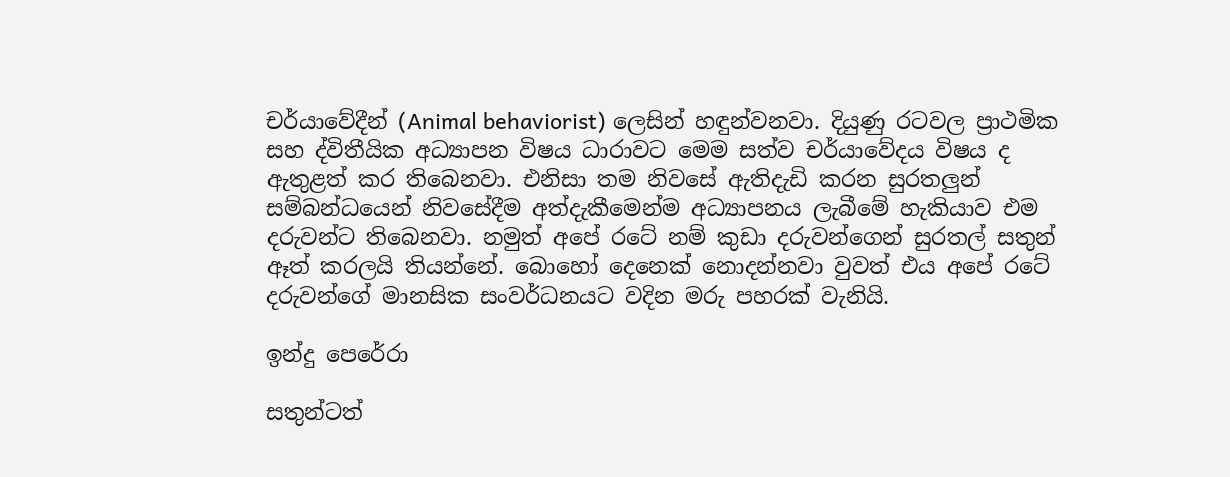චර්යාවේදීන් (Animal behaviorist) ලෙසින් හඳුන්වනවා. දියුණු රටවල ප්‍රාථමික සහ ද්විතීයික අධ්‍යාපන විෂය ධාරාවට මෙම සත්ව චර්යාවේදය විෂය ද ඇතුළත් කර තිබෙනවා. එනිසා තම නිවසේ ඇතිදැඩි කරන සුරතලුන් සම්බන්ධයෙන් නිවසේදීම අත්දැකීමෙන්ම අධ්‍යාපනය ලැබීමේ හැකියාව එම දරුවන්ට තිබෙනවා. නමුත් අපේ රටේ නම් කුඩා දරුවන්ගෙන් සුරතල් සතුන් ඈත් කරලයි තියන්නේ. බොහෝ දෙනෙක් නොදන්නවා වුවත් එය අපේ රටේ දරුවන්ගේ මානසික සංවර්ධනයට වදින මරු පහරක් වැනියි.

ඉන්දු පෙරේරා

සතුන්ටත්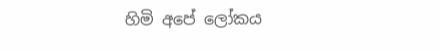හිමි අපේ ලෝකය